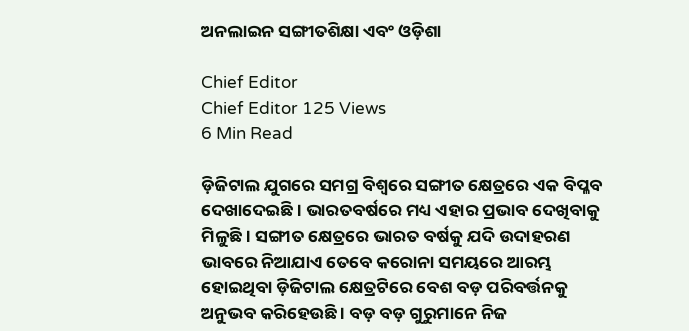ଅନଲାଇନ ସଙ୍ଗୀତଶିକ୍ଷା ଏବଂ ଓଡ଼ିଶା

Chief Editor
Chief Editor 125 Views
6 Min Read

ଡ଼ିଜିଟାଲ ଯୁଗରେ ସମଗ୍ର ବିଶ୍ୱରେ ସଙ୍ଗୀତ କ୍ଷେତ୍ରରେ ଏକ ବିପ୍ଳବ ଦେଖାଦେଇଛି । ଭାରତବର୍ଷରେ ମଧ୍ୟ ଏହାର ପ୍ରଭାବ ଦେଖିବାକୁ ମିଳୁଛି। ସଙ୍ଗୀତ କ୍ଷେତ୍ରରେ ଭାରତ ବର୍ଷକୁ ଯଦି ଉଦାହରଣ ଭାବରେ ନିଆଯାଏ ତେବେ କରୋନା ସମୟରେ ଆରମ୍ଭ ହୋଇଥିବା ଡ଼ିଜିଟାଲ କ୍ଷେତ୍ରଟିରେ ବେଶ ବଡ଼ ପରିବର୍ତ୍ତନକୁ ଅନୁଭବ କରିହେଉଛି । ବଡ଼ ବଡ଼ ଗୁରୁମାନେ ନିଜ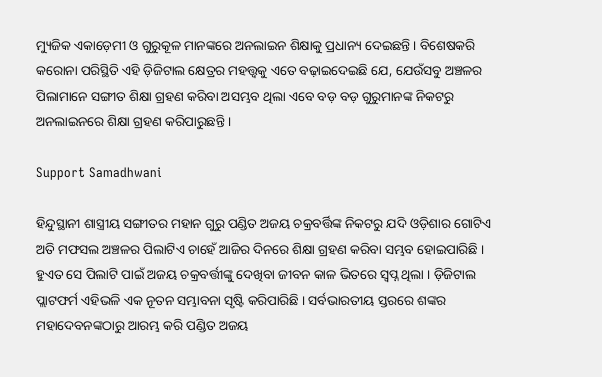ମ୍ୟୁଜିକ ଏକାଡ଼େମୀ ଓ ଗୁରୁକୂଳ ମାନଙ୍କରେ ଅନଲାଇନ ଶିକ୍ଷାକୁ ପ୍ରଧାନ୍ୟ ଦେଇଛନ୍ତି । ବିଶେଷକରି କରୋନା ପରିସ୍ଥିତି ଏହି ଡ଼ିଜିଟାଲ କ୍ଷେତ୍ରର ମହତ୍ତ୍ୱକୁ ଏତେ ବଢ଼ାଇଦେଇଛି ଯେ, ଯେଉଁସବୁ ଅଞ୍ଚଳର ପିଲାମାନେ ସଙ୍ଗୀତ ଶିକ୍ଷା ଗ୍ରହଣ କରିବା ଅସମ୍ଭବ ଥିଲା ଏବେ ବଡ଼ ବଡ଼ ଗୁରୁମାନଙ୍କ ନିକଟରୁ ଅନଲାଇନରେ ଶିକ୍ଷା ଗ୍ରହଣ କରିପାରୁଛନ୍ତି ।

Support Samadhwani

ହିନ୍ଦୁସ୍ଥାନୀ ଶାସ୍ତ୍ରୀୟ ସଙ୍ଗୀତର ମହାନ ଗୁରୁ ପଣ୍ଡିତ ଅଜୟ ଚକ୍ରବର୍ତ୍ତିଙ୍କ ନିକଟରୁ ଯଦି ଓଡ଼ିଶାର ଗୋଟିଏ ଅତି ମଫସଲ ଅଞ୍ଚଳର ପିଲାଟିଏ ଚାହେଁ ଆଜିର ଦିନରେ ଶିକ୍ଷା ଗ୍ରହଣ କରିବା ସମ୍ଭବ ହୋଇପାରିଛି । ହୁଏତ ସେ ପିଲାଟି ପାଇଁ ଅଜୟ ଚକ୍ରବର୍ତ୍ତୀଙ୍କୁ ଦେଖିବା ଜୀବନ କାଳ ଭିତରେ ସ୍ୱପ୍ନ ଥିଲା । ଡ଼ିଜିଟାଲ ପ୍ଲାଟଫର୍ମ ଏହିଭଳି ଏକ ନୂତନ ସମ୍ଭାବନା ସୃଷ୍ଟି କରିପାରିଛି । ସର୍ବଭାରତୀୟ ସ୍ତରରେ ଶଙ୍କର ମହାଦେବନଙ୍କଠାରୁ ଆରମ୍ଭ କରି ପଣ୍ଡିତ ଅଜୟ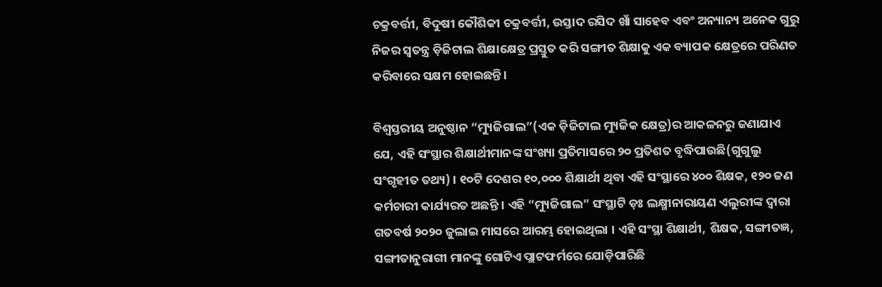ଚକ୍ରବର୍ତ୍ତୀ, ବିଦୁଷୀ କୌଶିକୀ ଚକ୍ରବର୍ତ୍ତୀ, ଉସ୍ତାଦ ରସିଦ ଖାଁ ସାହେବ ଏବଂ ଅନ୍ୟାନ୍ୟ ଅନେକ ଗୁରୁ ନିଜର ସ୍ୱତନ୍ତ୍ର ଡ଼ିଜିଟାଲ ଶିକ୍ଷାକ୍ଷେତ୍ର ପ୍ରସ୍ତୁତ କରି ସଙ୍ଗୀତ ଶିକ୍ଷାକୁ ଏକ ବ୍ୟାପକ କ୍ଷେତ୍ରରେ ପରିଣତ କରିବାରେ ସକ୍ଷମ ହୋଇଛନ୍ତି ।

ବିଶ୍ୱସ୍ତରୀୟ ଅନୁଷ୍ଠାନ “ମ୍ୟୁଜିଗାଲ”(ଏକ ଡ଼ିଜିଟାଲ ମ୍ୟୁଜିକ କ୍ଷେତ୍ର)ର ଆକଳନରୁ ଜଣାଯାଏ ଯେ, ଏହି ସଂସ୍ଥାର ଶିକ୍ଷାର୍ଥୀମାନଙ୍କ ସଂଖ୍ୟା ପ୍ରତିମାସରେ ୨୦ ପ୍ରତିଶତ ବୃଦ୍ଧିପାଉଛି(ଗୁଗୁଲୁ ସଂଗୃହୀତ ତଥ୍ୟ) । ୧୦ଟି ଦେଶର ୧୦,୦୦୦ ଶିକ୍ଷାର୍ଥୀ ଥିବା ଏହି ସଂସ୍ଥାରେ ୪୦୦ ଶିକ୍ଷକ, ୧୨୦ ଜଣ କର୍ମଚାରୀ କାର୍ଯ୍ୟରତ ଅଛନ୍ତି । ଏହି “ମ୍ୟୁଜିଗାଲ” ସଂସ୍ଥାଟି ଡ଼ଃ ଲକ୍ଷ୍ମୀନାରାୟଣ ଏଲୁରୀଙ୍କ ଦ୍ୱାରା ଗତବର୍ଷ ୨୦୨୦ ଜୁଲାଇ ମାସରେ ଆରମ୍ଭ ହୋଇଥିଲା । ଏହି ସଂସ୍ଥା ଶିକ୍ଷାର୍ଥୀ, ଶିକ୍ଷକ, ସଙ୍ଗୀତଜ୍ଞ, ସଙ୍ଗୀତାନୁରାଗୀ ମାନଙ୍କୁ ଗୋଟିଏ ପ୍ଲାଟଫର୍ମରେ ଯୋଡ଼ିପାରିଛି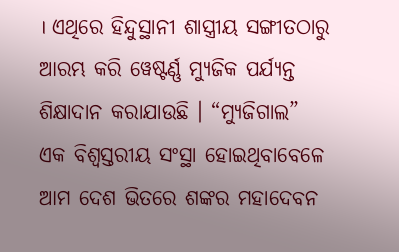। ଏଥିରେ ହିନ୍ଦୁସ୍ଥାନୀ ଶାସ୍ତ୍ରୀୟ ସଙ୍ଗୀତଠାରୁ ଆରମ୍ଭ କରି ୱେଷ୍ଟର୍ଣ୍ଣ ମ୍ୟୁଜିକ ପର୍ଯ୍ୟନ୍ତ ଶିକ୍ଷାଦାନ କରାଯାଉଛି । “ମ୍ୟୁଜିଗାଲ” ଏକ ବିଶ୍ୱସ୍ତରୀୟ ସଂସ୍ଥା ହୋଇଥିବାବେଳେ ଆମ ଦେଶ ଭିତରେ ଶଙ୍କର ମହାଦେବନ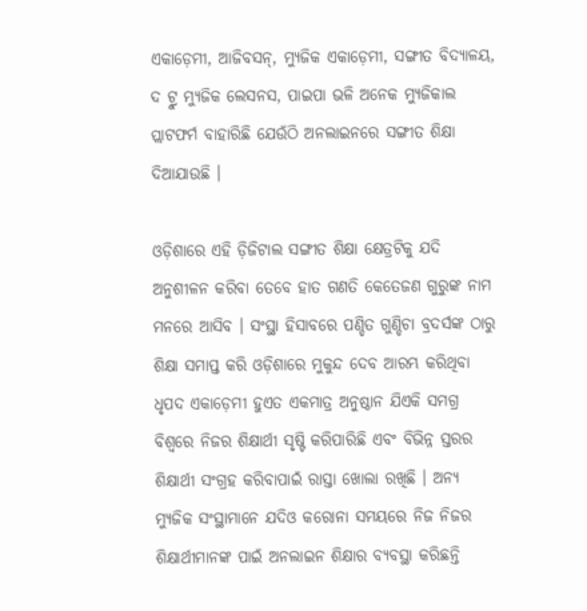ଏକାଡ଼େମୀ, ଆଜିବସନ୍‌, ମ୍ୟୁଜିକ ଏକାଡ଼େମୀ, ସଙ୍ଗୀତ ବିଦ୍ୟାଳୟ, ଦ ଟ୍ରୁ ମ୍ୟୁଜିକ ଲେସନସ, ପାଇପା ଭଳି ଅନେକ ମ୍ୟୁଜିକାଲ ପ୍ଲାଟଫର୍ମ ବାହାରିଛି ଯେଉଁଠି ଅନଲାଇନରେ ସଙ୍ଗୀତ ଶିକ୍ଷା ଦିଆଯାଉଛି ।

ଓଡ଼ିଶାରେ ଏହି ଡ଼ିଜିଟାଲ ସଙ୍ଗୀତ ଶିକ୍ଷା କ୍ଷେତ୍ରଟିକୁ ଯଦି ଅନୁଶୀଳନ କରିବା ତେବେ ହାତ ଗଣତି କେତେଜଣ ଗୁରୁଙ୍କ ନାମ ମନରେ ଆସିବ । ସଂସ୍ଥା ହିସାବରେ ପଣ୍ଡିତ ଗୁଣ୍ଡିଚା ବ୍ରଦର୍ସଙ୍କ ଠାରୁ ଶିକ୍ଷା ସମାପ୍ତ କରି ଓଡ଼ିଶାରେ ମୁକୁନ୍ଦ ଦେବ ଆରମ୍ଭ କରିଥିବା ଧୃପଦ ଏକାଡ଼େମୀ ହୁଏତ ଏକମାତ୍ର ଅନୁଷ୍ଠାନ ଯିଏକି ସମଗ୍ର ବିଶ୍ୱରେ ନିଜର ଶିକ୍ଷାର୍ଥୀ ସୃଷ୍ଟି କରିପାରିଛି ଏବଂ ବିଭିନ୍ନ ସ୍ତରର ଶିକ୍ଷାର୍ଥୀ ସଂଗ୍ରହ କରିବାପାଇଁ ରାସ୍ତା ଖୋଲା ରଖିଛି । ଅନ୍ୟ ମ୍ୟୁଜିକ ସଂସ୍ଥାମାନେ ଯଦିଓ କରୋନା ସମୟରେ ନିଜ ନିଜର ଶିକ୍ଷାର୍ଥୀମାନଙ୍କ ପାଇଁ ଅନଲାଇନ ଶିକ୍ଷାର ବ୍ୟବସ୍ଥା କରିଛନ୍ତି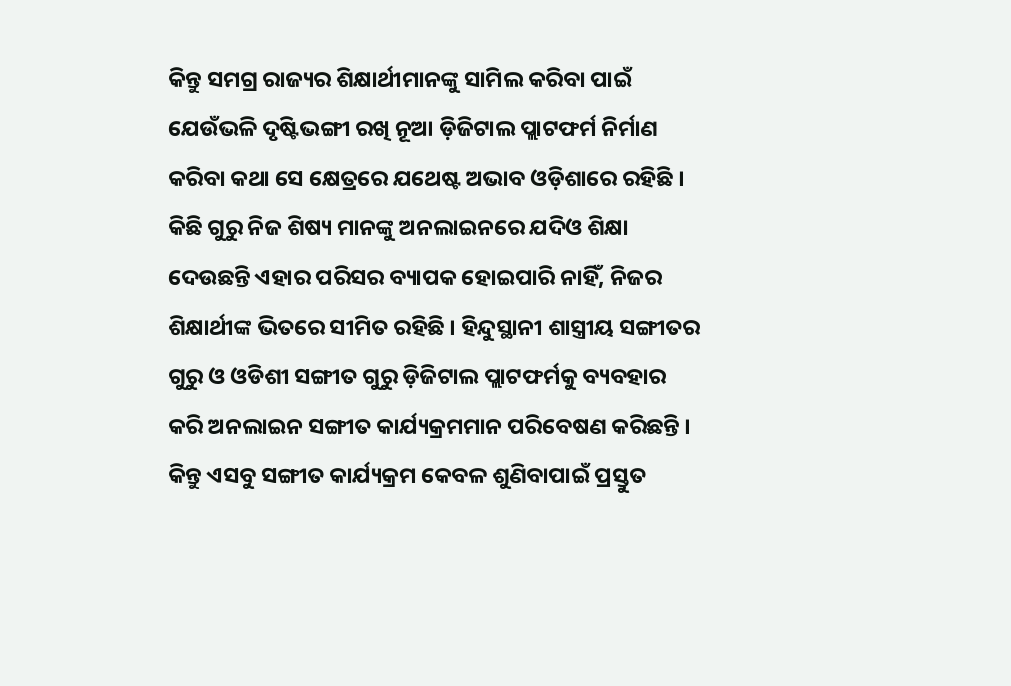କିନ୍ତୁ ସମଗ୍ର ରାଜ୍ୟର ଶିକ୍ଷାର୍ଥୀମାନଙ୍କୁ ସାମିଲ କରିବା ପାଇଁ ଯେଉଁଭଳି ଦୃଷ୍ଟିଭଙ୍ଗୀ ରଖି ନୂଆ ଡ଼ିଜିଟାଲ ପ୍ଲାଟଫର୍ମ ନିର୍ମାଣ କରିବା କଥା ସେ କ୍ଷେତ୍ରରେ ଯଥେଷ୍ଟ ଅଭାବ ଓଡ଼ିଶାରେ ରହିଛି । କିଛି ଗୁରୁ ନିଜ ଶିଷ୍ୟ ମାନଙ୍କୁ ଅନଲାଇନରେ ଯଦିଓ ଶିକ୍ଷା ଦେଉଛନ୍ତି ଏହାର ପରିସର ବ୍ୟାପକ ହୋଇପାରି ନାହିଁ, ନିଜର ଶିକ୍ଷାର୍ଥୀଙ୍କ ଭିତରେ ସୀମିତ ରହିଛି । ହିନ୍ଦୁସ୍ଥାନୀ ଶାସ୍ତ୍ରୀୟ ସଙ୍ଗୀତର ଗୁରୁ ଓ ଓଡିଶୀ ସଙ୍ଗୀତ ଗୁରୁ ଡ଼ିଜିଟାଲ ପ୍ଲାଟଫର୍ମକୁ ବ୍ୟବହାର କରି ଅନଲାଇନ ସଙ୍ଗୀତ କାର୍ଯ୍ୟକ୍ରମମାନ ପରିବେଷଣ କରିଛନ୍ତି । କିନ୍ତୁ ଏସବୁ ସଙ୍ଗୀତ କାର୍ଯ୍ୟକ୍ରମ କେବଳ ଶୁଣିବାପାଇଁ ପ୍ରସ୍ତୁତ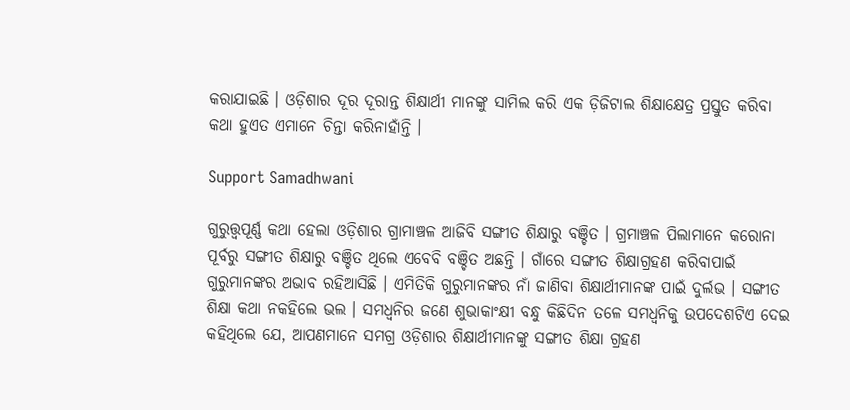କରାଯାଇଛି । ଓଡ଼ିଶାର ଦୂର ଦୂରାନ୍ତ ଶିକ୍ଷାର୍ଥୀ ମାନଙ୍କୁ ସାମିଲ କରି ଏକ ଡ଼ିଜିଟାଲ ଶିକ୍ଷାକ୍ଷେତ୍ର ପ୍ରସ୍ତୁତ କରିବା କଥା ହୁଏତ ଏମାନେ ଚିନ୍ତା କରିନାହାଁନ୍ତି ।

Support Samadhwani

ଗୁରୁତ୍ତ୍ୱପୂର୍ଣ୍ଣ କଥା ହେଲା ଓଡ଼ିଶାର ଗ୍ରାମାଞ୍ଚଳ ଆଜିବି ସଙ୍ଗୀତ ଶିକ୍ଷାରୁ ବଞ୍ଚିତ । ଗ୍ରମାଞ୍ଚଳ ପିଲାମାନେ କରୋନା ପୂର୍ବରୁ ସଙ୍ଗୀତ ଶିକ୍ଷାରୁ ବଞ୍ଚିତ ଥିଲେ ଏବେବି ବଞ୍ଚିତ ଅଛନ୍ତି । ଗାଁରେ ସଙ୍ଗୀତ ଶିକ୍ଷାଗ୍ରହଣ କରିବାପାଇଁ ଗୁରୁମାନଙ୍କର ଅଭାବ ରହିଆସିଛି । ଏମିତିକି ଗୁରୁମାନଙ୍କର ନାଁ ଜାଣିବା ଶିକ୍ଷାର୍ଥୀମାନଙ୍କ ପାଇଁ ଦୁର୍ଲଭ । ସଙ୍ଗୀତ ଶିକ୍ଷା କଥା ନକହିଲେ ଭଲ । ସମଧ୍ୱନିର ଜଣେ ଶୁଭାକାଂକ୍ଷୀ ବନ୍ଧୁ କିଛିଦିନ ତଳେ ସମଧ୍ୱନିକୁ ଉପଦେଶଟିଏ ଦେଇ କହିଥିଲେ ଯେ, ଆପଣମାନେ ସମଗ୍ର ଓଡ଼ିଶାର ଶିକ୍ଷାର୍ଥୀମାନଙ୍କୁ ସଙ୍ଗୀତ ଶିକ୍ଷା ଗ୍ରହଣ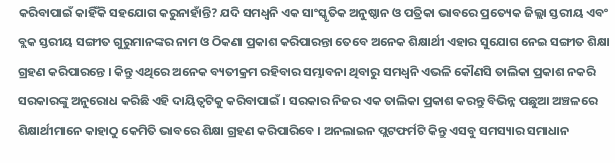କରିବାପାଇଁ କାହିଁକି ସହଯୋଗ କରୁନାହାଁନ୍ତି? ଯଦି ସମଧ୍ୱନି ଏକ ସାଂସ୍କୃତିକ ଅନୁଷ୍ଠାନ ଓ ପତ୍ରିକା ଭାବରେ ପ୍ରତ୍ୟେକ ଜିଲ୍ଲା ସ୍ତରୀୟ ଏବଂ ବ୍ଲକ ସ୍ତରୀୟ ସଙ୍ଗୀତ ଗୁରୁମାନଙ୍କର ନାମ ଓ ଠିକଣା ପ୍ରକାଶ କରିପାରନ୍ତା ତେବେ ଅନେକ ଶିକ୍ଷାର୍ଥୀ ଏହାର ସୁଯୋଗ ନେଇ ସଙ୍ଗୀତ ଶିକ୍ଷା ଗ୍ରହଣ କରିପାରନ୍ତେ । କିନ୍ତୁ ଏଥିରେ ଅନେକ ବ୍ୟତୀକ୍ରମ ରହିବାର ସମ୍ଭାବନା ଥିବାରୁ ସମଧ୍ୱନି ଏଭଳି କୌଣସି ତାଲିକା ପ୍ରକାଶ ନକରି ସରକାରଙ୍କୁ ଅନୁରୋଧ କରିଛି ଏହି ଦାୟିତ୍ୱଟିକୁ କରିବାପାଇଁ । ସରକାର ନିଜର ଏକ ତାଲିକା ପ୍ରକାଶ କରନ୍ତୁ ବିଭିନ୍ନ ପଛୁଆ ଅଞ୍ଚଳରେ ଶିକ୍ଷାର୍ଥୀମାନେ କାହାଠୁ କେମିତି ଭାବରେ ଶିକ୍ଷା ଗ୍ରହଣ କରିପାରିବେ । ଅନଲାଇନ ପ୍ଲଟଫର୍ମଟି କିନ୍ତୁ ଏସବୁ ସମସ୍ୟାର ସମାଧାନ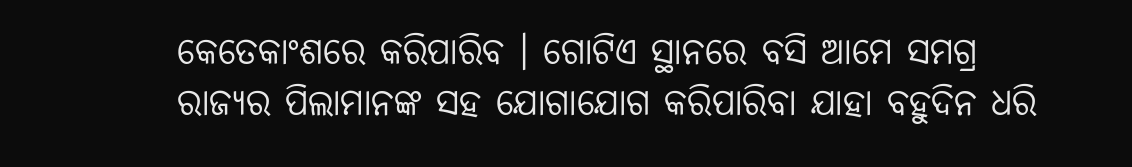କେତେକାଂଶରେ କରିପାରିବ । ଗୋଟିଏ ସ୍ଥାନରେ ବସି ଆମେ ସମଗ୍ର ରାଜ୍ୟର ପିଲାମାନଙ୍କ ସହ ଯୋଗାଯୋଗ କରିପାରିବା ଯାହା ବହୁଦିନ ଧରି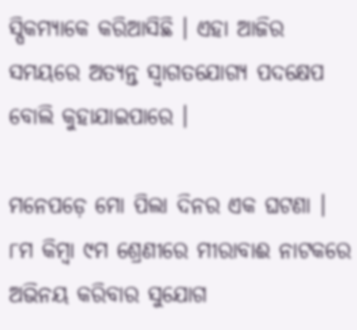ସ୍ପିକମ୍ୟାକେ କରିଆସିଛି । ଏହା ଆଜିର ସମୟରେ ଅତ୍ୟନ୍ତ ସ୍ୱାଗତଯୋଗ୍ୟ ପଦକ୍ଷେପ ବୋଲି କୁହାଯାଇପାରେ ।

ମନେପଡ଼େ ମୋ ପିଲା ଦିନର ଏକ ଘଟଣା । ୮ମ କିମ୍ବା ୯ମ ଶ୍ରେଣୀରେ ମୀରାବାଈ ନାଟକରେ ଅଭିନୟ କରିବାର ସୁଯୋଗ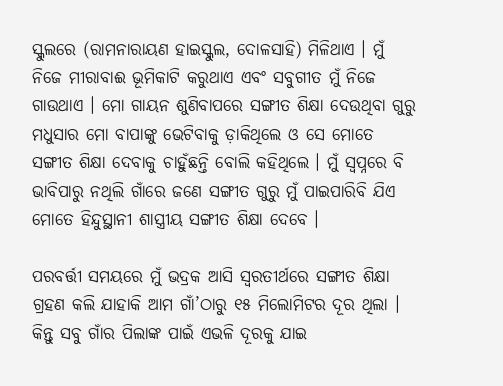ସ୍କୁଲରେ (ରାମନାରାୟଣ ହାଇସ୍କୁଲ, ଦୋଳସାହି) ମିଳିଥାଏ । ମୁଁ ନିଜେ ମୀରାବାଈ ଭୂମିକାଟି କରୁଥାଏ ଏବଂ ସବୁଗୀତ ମୁଁ ନିଜେ ଗାଉଥାଏ । ମୋ ଗାୟନ ଶୁଣିବାପରେ ସଙ୍ଗୀତ ଶିକ୍ଷା ଦେଉଥିବା ଗୁରୁ ମଧୁସାର ମୋ ବାପାଙ୍କୁ ଭେଟିବାକୁ ଡ଼ାକିଥିଲେ ଓ ସେ ମୋତେ ସଙ୍ଗୀତ ଶିକ୍ଷା ଦେବାକୁ ଚାହୁଁଛନ୍ତି ବୋଲି କହିଥିଲେ । ମୁଁ ସ୍ୱପ୍ନରେ ବି ଭାବିପାରୁ ନଥିଲି ଗାଁରେ ଜଣେ ସଙ୍ଗୀତ ଗୁରୁ ମୁଁ ପାଇପାରିବି ଯିଏ ମୋତେ ହିନ୍ଦୁସ୍ଥାନୀ ଶାସ୍ତ୍ରୀୟ ସଙ୍ଗୀତ ଶିକ୍ଷା ଦେବେ ।

ପରବର୍ତ୍ତୀ ସମୟରେ ମୁଁ ଭଦ୍ରକ ଆସି ସ୍ୱରତୀର୍ଥରେ ସଙ୍ଗୀତ ଶିକ୍ଷା ଗ୍ରହଣ କଲି ଯାହାକି ଆମ ଗାଁ’ଠାରୁ ୧୫ ମିଲୋମିଟର ଦୂର ଥିଲା । କିନ୍ତୁ ସବୁ ଗାଁର ପିଲାଙ୍କ ପାଇଁ ଏଭଳି ଦୂରକୁ ଯାଇ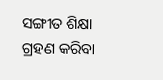ସଙ୍ଗୀତ ଶିକ୍ଷା ଗ୍ରହଣ କରିବା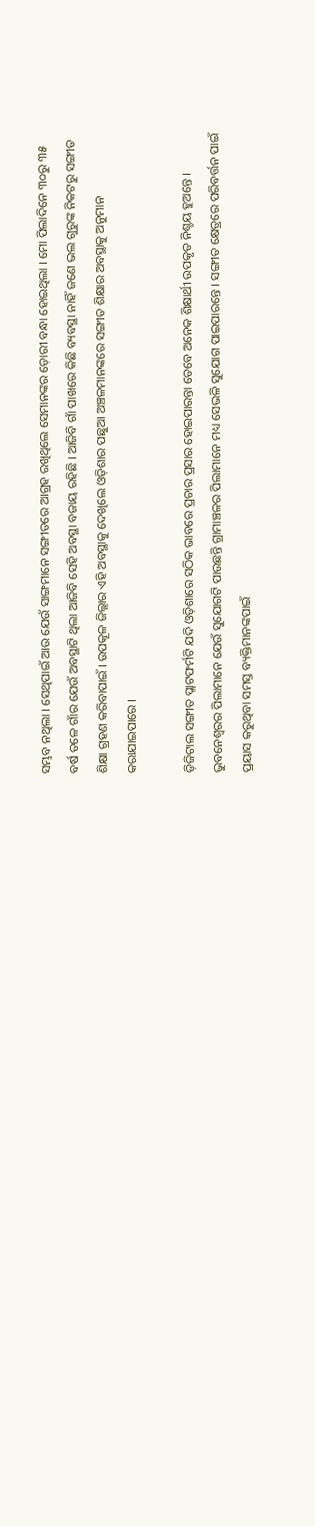ସମ୍ଭବ ନଥିଲା । ସେଥିପାଇଁ ଆଉ ଯେଉଁ ସାଙ୍ଗମାନେ ସଙ୍ଗୀତରେ ଆଗ୍ରହ ରଖିଥିଲେ ସେମାନଙ୍କର ଡ଼ୋରୀ ବନ୍ଧା ହୋଇଥିଲା । ମୋ ପିଲାଦିନେ ୩୦ରୁ ୩୫ ବର୍ଷ ତଳେ ଗାଁର ଯେଉଁ ଅବସ୍ଥାଟି ଥିଲା ଆଜିବି ସେହି ଅବସ୍ଥା ବଜାୟ ରହିଛି । ଆଜିବି ଗାଁ ପାଖରେ କିଛି ବ୍ୟବସ୍ଥା ନାହିଁ ଜଣେ ଭଲ ଗୁରୁଙ୍କ ନିକଟରୁ ସଙ୍ଗୀତ ଶିକ୍ଷା ଗ୍ରହଣ କରିବାପାଇଁ । ଉପକୂଳ ଜିଲ୍ଲାର ଏହି ଅବସ୍ଥାକୁ ଦେଖିଲେ ଓଡ଼ିଶାର ପଛୁଆ ଅଞ୍ଚଳମାନଙ୍କରେ ସଙ୍ଗୀତ ଶିକ୍ଷାର ଅବସ୍ଥାକୁ ଅନୁମାନ କରାଯାଇପାରେ ।

ଡ଼ିଜିଟାଲ ସଙ୍ଗୀତ ପ୍ଲାଟଫର୍ମଟି ଯଦି ଓଡ଼ିଶାରେ ସଠିକ ଭାବରେ ପ୍ରଚାର ପ୍ରସାର ହୋଇପାରନ୍ତା ତେବେ ଅନେକ ଶିକ୍ଷାର୍ଥୀ ଉପକୃତ ନିଶ୍ଚୟ ହୁଅନ୍ତେ । ଭୁବନେଶ୍ୱରର ପିଲାମାନେ ଯେଉଁ ସୁଯୋଗଟି ପାଉଛନ୍ତି ଗ୍ରାମାଞ୍ଚଳର ପିଲାମାନେ ମଧ୍ୟ ସେଭଳି ସୁଯୋଗ ପାଇପାରନ୍ତେ । ସଙ୍ଗୀତ କ୍ଷେତ୍ରରେ ପରିବର୍ତ୍ତନ ପାଇଁ ପ୍ରୟାସ କରୁଥିବା ସମସ୍ତ ବ୍ୟକ୍ତିମାନଙ୍କପାଇଁ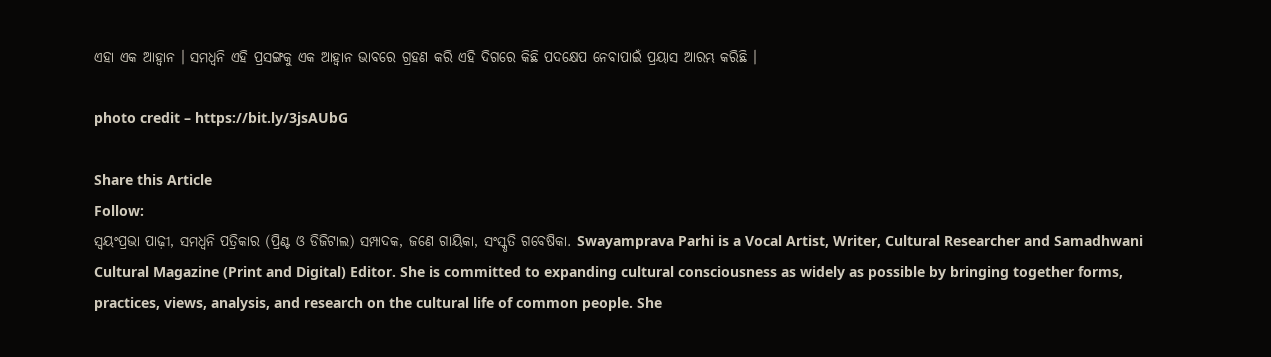ଏହା ଏକ ଆହ୍ୱାନ । ସମଧ୍ୱନି ଏହି ପ୍ରସଙ୍ଗକୁ ଏକ ଆହ୍ୱାନ ଭାବରେ ଗ୍ରହଣ କରି ଏହି ଦିଗରେ କିଛି ପଦକ୍ଷେପ ନେବାପାଇଁ ପ୍ରୟାସ ଆରମ୍ଭ କରିଛି ।

photo credit – https://bit.ly/3jsAUbG

Share this Article
Follow:
ସ୍ଵୟଂପ୍ରଭା ପାଢ଼ୀ, ସମଧ୍ୱନି ପତ୍ରିକାର (ପ୍ରିଣ୍ଟ ଓ ଡିଜିଟାଲ) ସମ୍ପାଦକ, ଜଣେ ଗାୟିକା, ସଂସ୍କୃତି ଗବେଷିକା. Swayamprava Parhi is a Vocal Artist, Writer, Cultural Researcher and Samadhwani Cultural Magazine (Print and Digital) Editor. She is committed to expanding cultural consciousness as widely as possible by bringing together forms, practices, views, analysis, and research on the cultural life of common people. She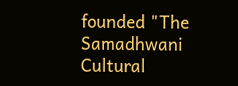founded "The Samadhwani Cultural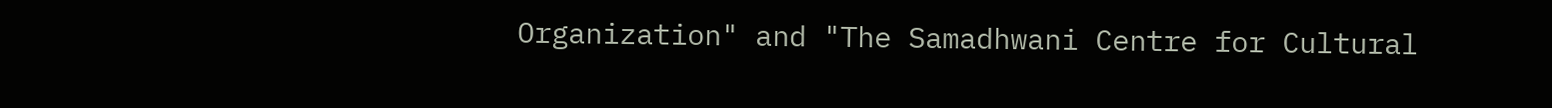Organization" and "The Samadhwani Centre for Cultural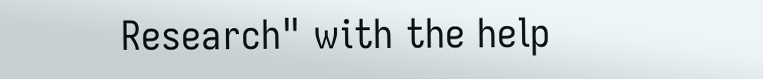Research" with the help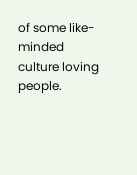of some like-minded culture loving people.